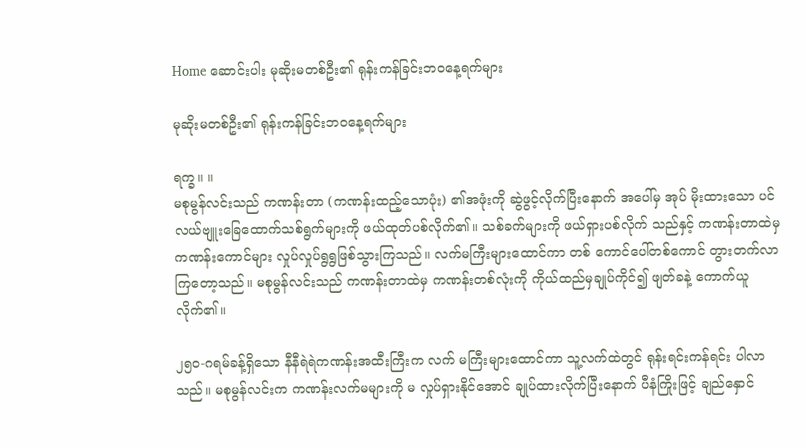Home ဆောင်းပါး မုဆိုးမတစ်ဦး၏ ရုန်းကန်ခြင်းဘဝနေ့ရက်များ

မုဆိုးမတစ်ဦး၏ ရုန်းကန်ခြင်းဘဝနေ့ရက်များ

ရက္ခ။ ။
မစုမွန်လင်းသည် ကဏန်းတာ (ကဏန်းထည့်သောပုံး) ၏အဖုံးကို ဆွဲဖွင့်လိုက်ပြီးနောက် အပေါ်မှ အုပ် မိုးထားသော ပင်လယ်ဗျူးခြေထောက်သစ်ရွက်များကို ဖယ်ထုတ်ပစ်လိုက်၏။ သစ်ခက်များကို ဖယ်ရှားပစ်လိုက် သည်နှင့် ကဏန်းတာထဲမှ ကဏန်းကောင်များ လှုပ်လှုပ်ရွရွဖြစ်သွားကြသည်။ လက်မကြီးများထောင်ကာ တစ် ကောင်ပေါ်တစ်ကောင် တွားတက်လာကြတော့သည်။ မစုမွန်လင်းသည် ကဏန်းတာထဲမှ ကဏန်းတစ်လုံးကို ကိုယ်ထည်မှချုပ်ကိုင်၍ ဖျတ်ခနဲ့ ကောက်ယူလိုက်၏။

၂၅၀-ဂရမ်ခန့်ရှိသော နီနီရဲရဲကဏန်းအထီးကြီးက လက် မကြီးများထောင်ကာ သူ့လက်ထဲတွင် ရုန်းရင်းကန်ရင်း ပါလာသည်။ မစုမွန်လင်းက ကဏန်းလက်မများကို မ လှုပ်ရှားနိုင်အောင် ချုပ်ထားလိုက်ပြီးနောက် ပီနံကြိုးဖြင့် ချည်နှောင်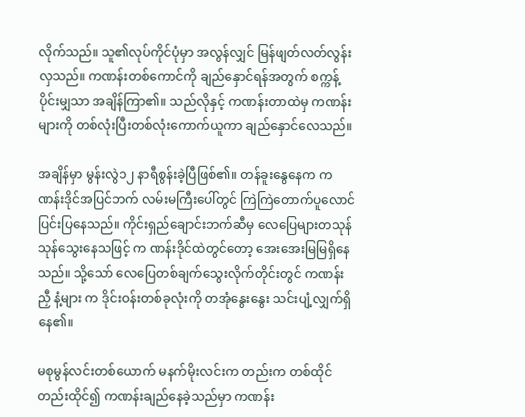လိုက်သည်။ သူ၏လုပ်ကိုင်ပုံမှာ အလွန်လျှင် မြန်ဖျတ်လတ်လွန်းလှသည်။ ကဏန်းတစ်ကောင်ကို ချည်နှောင်ရန်အတွက် စက္ကန့်ပိုင်းမျှသာ အချိန်ကြာ၏။ သည်လိုနှင့် ကဏန်းတာထဲမှ ကဏန်းများကို တစ်လုံးပြီးတစ်လုံးကောက်ယူကာ ချည်နှောင်လေသည်။

အချိန်မှာ မွန်းလွဲ၁၂ နာရီစွန်းခဲ့ပြီဖြစ်၏။ တန်ခူးနွေနေက ကဏန်းဒိုင်အပြင်ဘက် လမ်းမကြီးပေါ်တွင် ကြဲကြဲတောက်ပူလောင်ပြင်းပြနေသည်။ ကိုင်းရှည်ချောင်းဘက်ဆီမှ လေပြေများတသုန်သုန်သွေးနေသဖြင့် က ဏန်းဒိုင်ထဲတွင်တော့ အေးအေးမြမြရှိနေသည်။ သို့သော် လေပြေတစ်ချက်သွေးလိုက်တိုင်းတွင် ကဏန်းညှီ နံ့များ က ဒိုင်းဝန်းတစ်ခုလုံးကို တအုံနွေးနွေး သင်းပျံ့လျှက်ရှိနေ၏။

မစုမွန်လင်းတစ်ယောက် မနက်မိုးလင်းက တည်းက တစ်ထိုင်တည်းထိုင်၍ ကဏန်းချည်နေခဲ့သည်မှာ ကဏန်း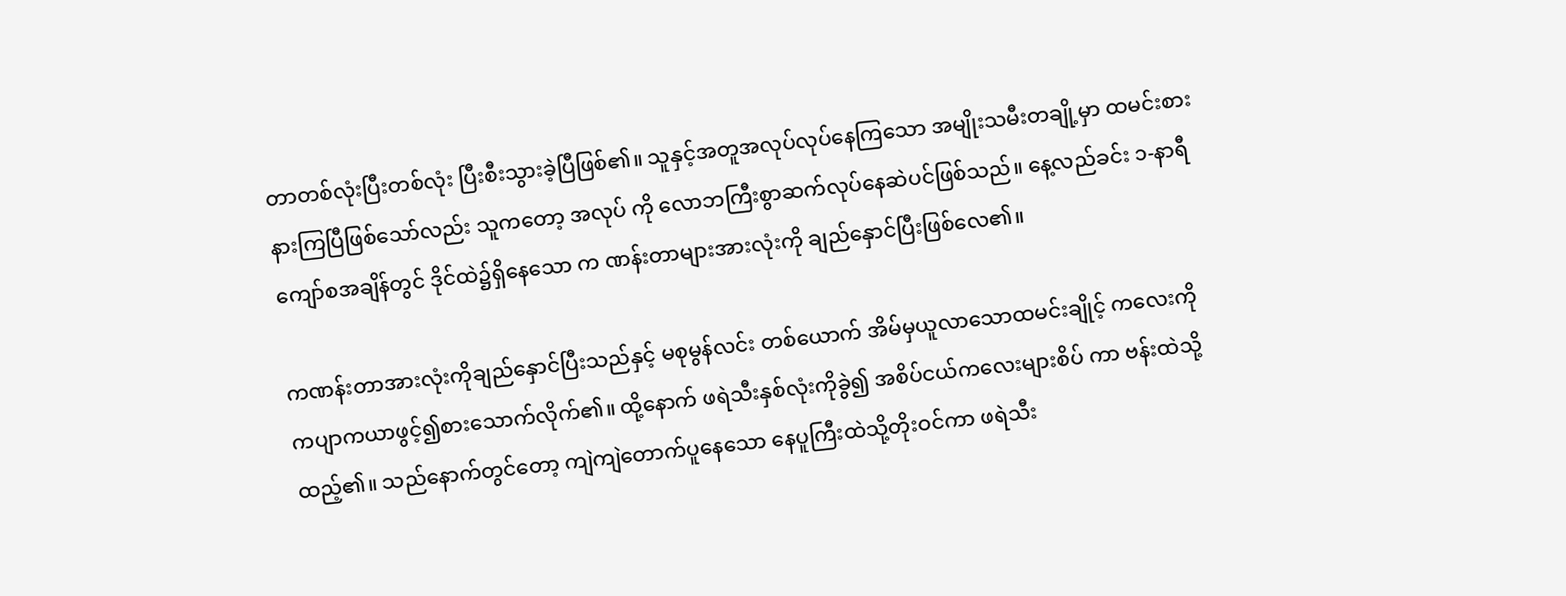တာတစ်လုံးပြီးတစ်လုံး ပြီးစီးသွားခဲ့ပြီဖြစ်၏။ သူနှင့်အတူအလုပ်လုပ်နေကြသော အမျိုးသမီးတချို့မှာ ထမင်းစားနားကြပြီဖြစ်သော်လည်း သူကတော့ အလုပ် ကို လောဘကြီးစွာဆက်လုပ်နေဆဲပင်ဖြစ်သည်။ နေ့လည်ခင်း ၁-နာရီကျော်စအချိန်တွင် ဒိုင်ထဲ၌ရှိနေသော က ဏန်းတာများအားလုံးကို ချည်နှောင်ပြီးဖြစ်လေ၏။

ကဏန်းတာအားလုံးကိုချည်နှောင်ပြီးသည်နှင့် မစုမွန်လင်း တစ်ယောက် အိမ်မှယူလာသောထမင်းချိုင့် ကလေးကို ကပျာကယာဖွင့်၍စားသောက်လိုက်၏။ ထို့နောက် ဖရဲသီးနှစ်လုံးကိုခွဲ၍ အစိပ်ငယ်ကလေးများစိပ် ကာ ဗန်းထဲသို့ထည့်၏။ သည်နောက်တွင်တော့ ကျဲကျဲတောက်ပူနေသော နေပူကြီးထဲသို့တိုးဝင်ကာ ဖရဲသီး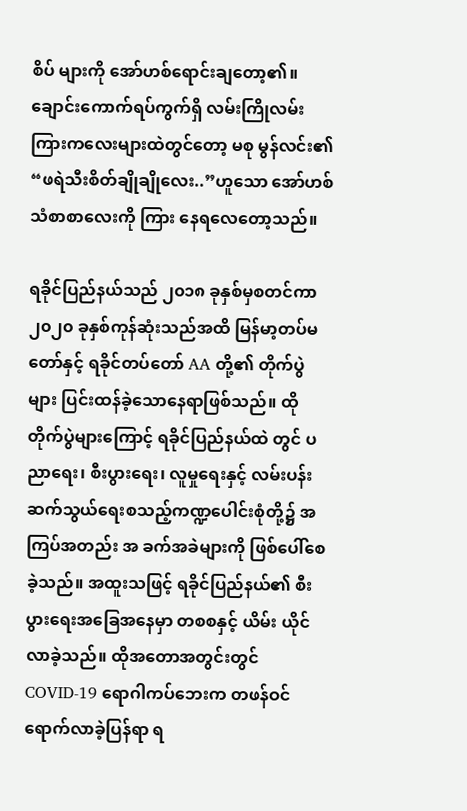စိပ် များကို အော်ဟစ်ရောင်းချတော့၏။ ချောင်းကောက်ရပ်ကွက်ရှိ လမ်းကြိုလမ်းကြားကလေးများထဲတွင်တော့ မစု မွန်လင်း၏ “ဖရဲသီးစိတ်ချိုချိုလေး..”ဟူသော အော်ဟစ်သံစာစာလေးကို ကြား နေရလေတော့သည်။

ရခိုင်ပြည်နယ်သည် ၂၀၁၈ ခုနှစ်မှစတင်ကာ ၂၀၂၀ ခုနှစ်ကုန်ဆုံးသည်အထိ မြန်မာ့တပ်မတော်နှင့် ရခိုင်တပ်တော် AA တို့၏ တိုက်ပွဲများ ပြင်းထန်ခဲ့သောနေရာဖြစ်သည်။ ထိုတိုက်ပွဲများကြောင့် ရခိုင်ပြည်နယ်ထဲ တွင် ပညာရေး၊ စီးပွားရေး၊ လူမှုရေးနှင့် လမ်းပန်းဆက်သွယ်ရေးစသည့်ကဏ္ဍပေါင်းစုံတို့၌ အကြပ်အတည်း အ ခက်အခဲများကို ဖြစ်ပေါ်စေခဲ့သည်။ အထူးသဖြင့် ရခိုင်ပြည်နယ်၏ စီးပွားရေးအခြေအနေမှာ တစစနှင့် ယိမ်း ယိုင်လာခဲ့သည်။ ထိုအတောအတွင်းတွင် COVID-19 ရောဂါကပ်ဘေးက တဖန်ဝင်ရောက်လာခဲ့ပြန်ရာ ရ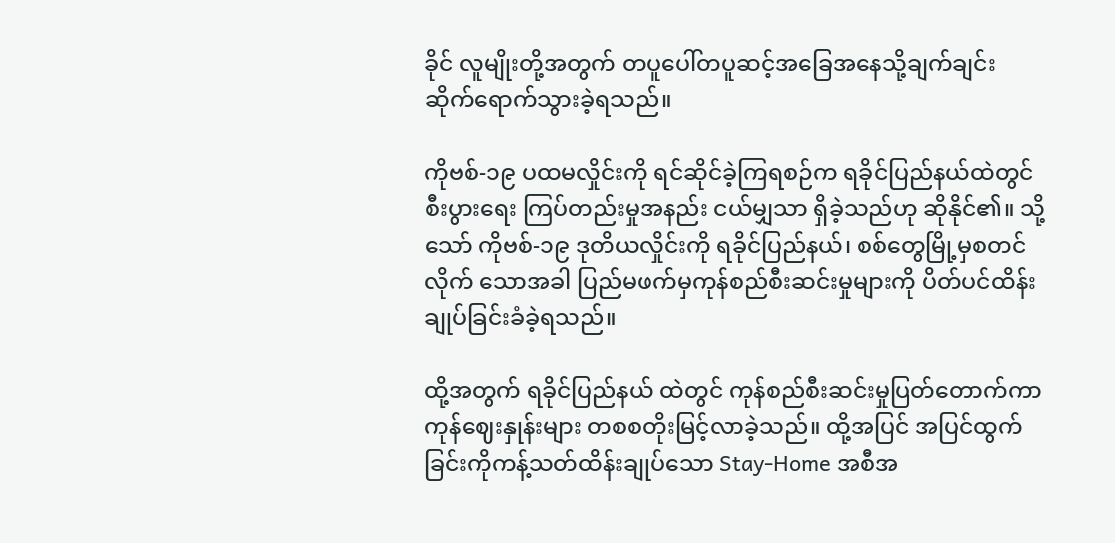ခိုင် လူမျိုးတို့အတွက် တပူပေါ်တပူဆင့်အခြေအနေသို့ချက်ချင်း ဆိုက်ရောက်သွားခဲ့ရသည်။

ကိုဗစ်-၁၉ ပထမလှိုင်းကို ရင်ဆိုင်ခဲ့ကြရစဉ်က ရခိုင်ပြည်နယ်ထဲတွင် စီးပွားရေး ကြပ်တည်းမှုအနည်း ငယ်မျှသာ ရှိခဲ့သည်ဟု ဆိုနိုင်၏။ သို့သော် ကိုဗစ်-၁၉ ဒုတိယလှိုင်းကို ရခိုင်ပြည်နယ်၊ စစ်တွေမြို့မှစတင်လိုက် သောအခါ ပြည်မဖက်မှကုန်စည်စီးဆင်းမှုများကို ပိတ်ပင်ထိန်းချုပ်ခြင်းခံခဲ့ရသည်။

ထို့အတွက် ရခိုင်ပြည်နယ် ထဲတွင် ကုန်စည်စီးဆင်းမှုပြတ်တောက်ကာ ကုန်ဈေးနှုန်းများ တစစတိုးမြင့်လာခဲ့သည်။ ထို့အပြင် အပြင်ထွက် ခြင်းကိုကန့်သတ်ထိန်းချုပ်သော Stay-Home အစီအ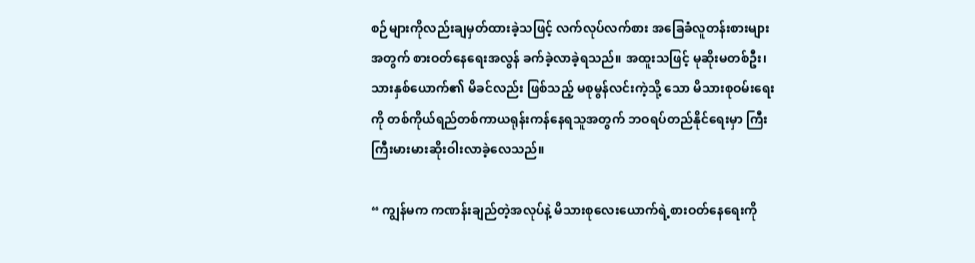စဉ်များကိုလည်းချမှတ်ထားခဲ့သဖြင့် လက်လုပ်လက်စား အခြေခံလူတန်းစားများအတွက် စားဝတ်နေရေးအလွန် ခက်ခဲ့လာခဲ့ရသည်။ အထူးသဖြင့် မုဆိုးမတစ်ဦး၊ သားနှစ်ယောက်၏ မိခင်လည်း ဖြစ်သည့် မစုမွန်လင်းကဲ့သို့ သော မိသားစုဝမ်းရေးကို တစ်ကိုယ်ရည်တစ်ကာယရုန်းကန်နေရသူအတွက် ဘဝရပ်တည်နိုင်ရေးမှာ ကြီးကြီးမားမားဆိုးဝါးလာခဲ့လေသည်။

“ ကျွန်မက ကဏန်းချည်တဲ့အလုပ်နဲ့ မိသားစုလေးယောက်ရဲ့စားဝတ်နေရေးကို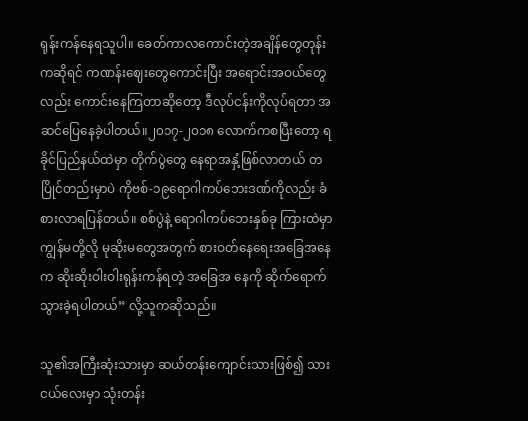ရုန်းကန်နေရသူပါ။ ခေတ်ကာလကောင်းတဲ့အချိန်တွေတုန်းကဆိုရင် ကဏန်းဈေးတွေကောင်းပြီး အရောင်းအဝယ်တွေလည်း ကောင်းနေကြတာဆိုတော့ ဒီလုပ်ငန်းကိုလုပ်ရတာ အဆင်ပြေနေခဲ့ပါတယ်။၂၀၁၇-၂၀၁၈ လောက်ကစပြီးတော့ ရခိုင်ပြည်နယ်ထဲမှာ တိုက်ပွဲတွေ နေရာအနှံ့ဖြစ်လာတယ် တပြိုင်တည်းမှာပဲ ကိုဗစ်-၁၉ရောဂါကပ်ဘေးဒဏ်ကိုလည်း ခံစားလာရပြန်တယ်။ စစ်ပွဲနဲ့ ရောဂါကပ်ဘေးနှစ်ခု ကြားထဲမှာ ကျွန်မတို့လို မုဆိုးမတွေအတွက် စားဝတ်နေရေးအခြေအနေက ဆိုးဆိုးဝါးဝါးရုန်းကန်ရတဲ့ အခြေအ နေကို ဆိုက်ရောက်သွားခဲ့ရပါတယ်” လို့သူကဆိုသည်။

သူ၏အကြီးဆုံးသားမှာ ဆယ်တန်းကျောင်းသားဖြစ်၍ သား ငယ်လေးမှာ သုံးတန်း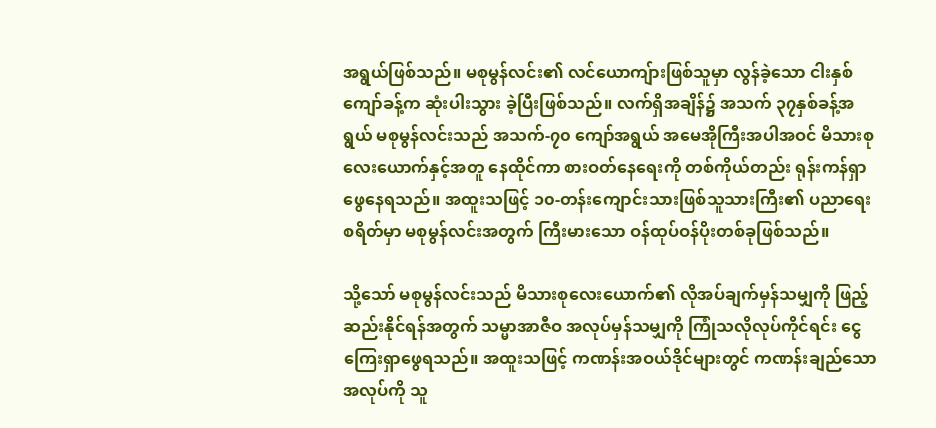အရွယ်ဖြစ်သည်။ မစုမွန်လင်း၏ လင်ယောကျ်ားဖြစ်သူမှာ လွန်ခဲ့သော ငါးနှစ်ကျော်ခန့်က ဆုံးပါးသွား ခဲ့ပြီးဖြစ်သည်။ လက်ရှိအချိန်၌ အသက် ၃၇နှစ်ခန့်အရွယ် မစုမွန်လင်းသည် အသက်-၇၀ ကျော်အရွယ် အမေအိုကြီးအပါအဝင် မိသားစုလေးယောက်နှင့်အတူ နေထိုင်ကာ စားဝတ်နေရေးကို တစ်ကိုယ်တည်း ရုန်းကန်ရှာဖွေနေရသည်။ အထူးသဖြင့် ၁၀-တန်းကျောင်းသားဖြစ်သူသားကြီး၏ ပညာရေးစရိတ်မှာ မစုမွန်လင်းအတွက် ကြီးမားသော ဝန်ထုပ်ဝန်ပိုးတစ်ခုဖြစ်သည်။

သို့သော် မစုမွန်လင်းသည် မိသားစုလေးယောက်၏ လိုအပ်ချက်မှန်သမျှကို ဖြည့်ဆည်းနိုင်ရန်အတွက် သမ္မာအာဇီဝ အလုပ်မှန်သမျှကို ကြုံသလိုလုပ်ကိုင်ရင်း ငွေကြေးရှာဖွေရသည်။ အထူးသဖြင့် ကဏန်းအဝယ်ဒိုင်များတွင် ကဏန်းချည်သောအလုပ်ကို သူ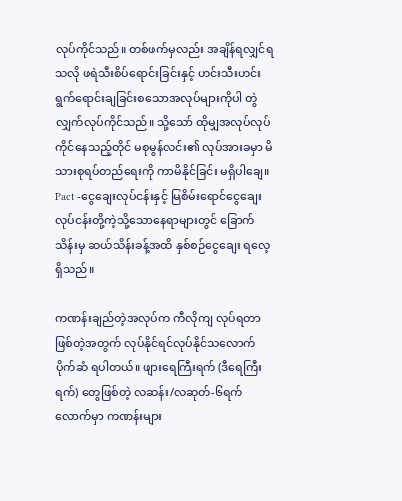လုပ်ကိုင်သည်။ တစ်ဖက်မှလည်း အချိန်ရလျှင်ရသလို ဖရဲသီးစိပ်ရောင်းခြင်းနှင့် ဟင်းသီးဟင်းရွက်ရောင်းချခြင်းစသောအလုပ်များကိုပါ တွဲလျှက်လုပ်ကိုင်သည်။ သို့သော် ထိုမျှအလုပ်လုပ်ကိုင်နေသည့်တိုင် မစုမွန်လင်း၏ လုပ်အားခမှာ မိသားစုရပ်တည်ရေးကို ကာမိနိုင်ခြင်း မရှိပါချေ။ Pact -ငွေချေးလုပ်ငန်းနှင့် မြစိမ်းရောင်ငွေချေးလုပ်ငန်းတို့ကဲ့သို့သောနေရာများတွင် ခြောက်သိန်းမှ ဆယ်သိန်းခန့်အထိ နှစ်စဉ်ငွေချေး ရလေ့ရှိသည်။

ကဏန်းချည်တဲ့အလုပ်က ကီလိုကျ လုပ်ရတာဖြစ်တဲ့အတွက် လုပ်နိုင်ရင်လုပ်နိုင်သလောက် ပိုက်ဆံ ရပါတယ်။ ဖျားရေကြီးရက် (ဒီရေကြီးရက်) တွေဖြစ်တဲ့ လဆန်း/လဆုတ်-၆ရက်လောက်မှာ ကဏန်းများ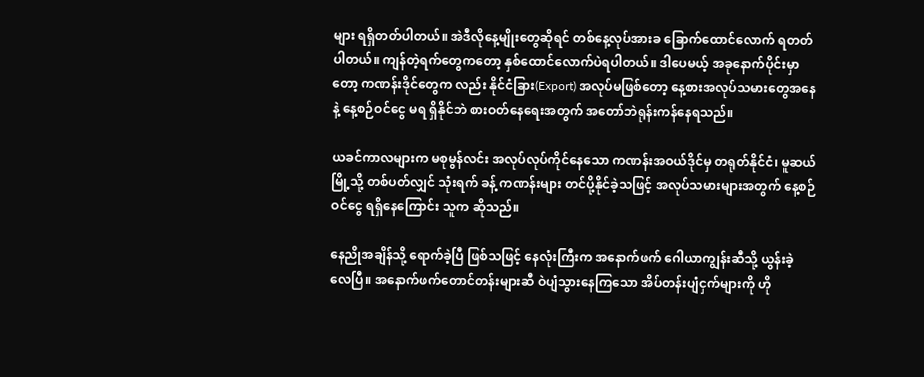များ ရရှိတတ်ပါတယ်။ အဲဒီလိုနေ့မျိုးတွေဆိုရင် တစ်နေ့လုပ်အားခ ခြောက်ထောင်လောက် ရတတ်ပါတယ်။ ကျန်တဲ့ရက်တွေကတော့ နှစ်ထောင်လောက်ပဲရပါတယ်။ ဒါပေမယ့် အခုနောက်ပိုင်းမှာတော့ ကဏန်းဒိုင်တွေက လည်း နိုင်ငံခြား(Export) အလုပ်မဖြစ်တော့ နေ့စားအလုပ်သမားတွေအနေနဲ့ နေ့စဉ်ဝင်ငွေ မရ ရှိနိုင်ဘဲ စားဝတ်နေရေးအတွက် အတော်ဘဲရုန်းကန်နေရသည်။

ယခင်ကာလများက မစုမွန်လင်း အလုပ်လုပ်ကိုင်နေသော ကဏန်းအဝယ်ဒိုင်မှ တရုတ်နိုင်ငံ၊ မူဆယ်မြို့သို့ တစ်ပတ်လျှင် သုံးရက် ခန့် ကဏန်းများ တင်ပို့နိုင်ခဲ့သဖြင့် အလုပ်သမားများအတွက် နေ့စဉ်ဝင်ငွေ ရရှိနေကြောင်း သူက ဆိုသည်။

နေညိုအချိန်သို့ ရောက်ခဲ့ပြီ ဖြစ်သဖြင့် နေလုံးကြီးက အနောက်ဖက် ဂေါယာကျွန်းဆီသို့ ယွန်းခဲ့ လေပြီ။ အနောက်ဖက်တောင်တန်းများဆီ ဝဲပျံသွားနေကြသော အိပ်တန်းပျံငှက်များကို ဟို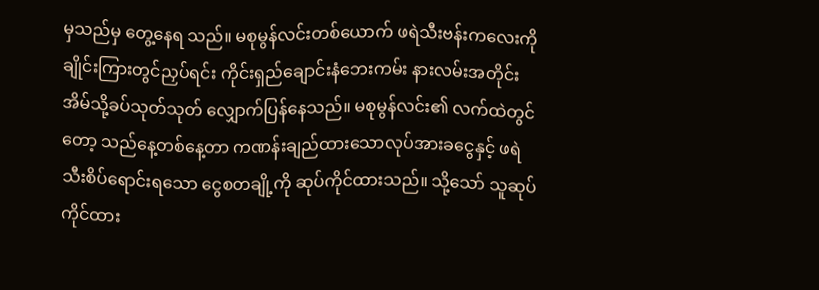မှသည်မှ တွေ့နေရ သည်။ မစုမွန်လင်းတစ်ယောက် ဖရဲသီးဗန်းကလေးကို ချိုင်းကြားတွင်ညှပ်ရင်း ကိုင်းရှည်ချောင်းနံဘေးကမ်း နားလမ်းအတိုင်း အိမ်သို့ခပ်သုတ်သုတ် လျှောက်ပြန်နေသည်။ မစုမွန်လင်း၏ လက်ထဲတွင်တော့ သည်နေ့တစ်နေ့တာ ကဏန်းချည်ထားသောလုပ်အားခငွေနှင့် ဖရဲသီးစိပ်ရောင်းရသော ငွေစတချို့ကို ဆုပ်ကိုင်ထားသည်။ သို့သော် သူဆုပ်ကိုင်ထား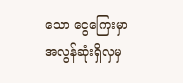သော ငွေကြေးမှာ အလွန်ဆုံးရှိလှမှ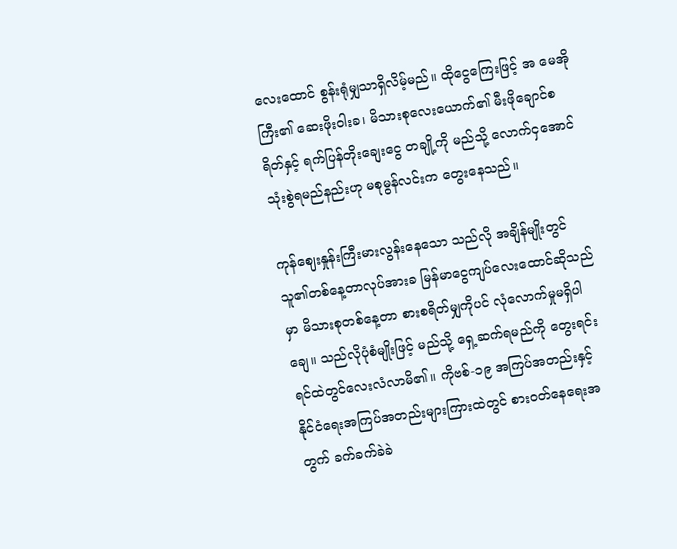လေးထောင် စွန်းရုံမျှသာရှိလိမ့်မည်။ ထိုငွေကြေးဖြင့် အ မေအိုကြီး၏ ဆေးဖိုးဝါးခ၊ မိသားစုလေးယောက်၏ မီးဖိုချောင်စရိတ်နှင့် ရက်ပြန်တိုးချေးငွေ တချို့ကို မည်သို့ လောက်ငှအောင်သုံးစွဲရမည်နည်းဟု မစုမွန်လင်းက တွေးနေသည်။

ကုန်ဈေးနှုန်းကြီးမားလွန်းနေသော သည်လို အချိန်မျိုးတွင် သူ၏တစ်နေ့တာလုပ်အားခ မြန်မာငွေကျပ်လေးထောင်ဆိုသည်မှာ မိသားစုတစ်နေ့တာ စားစရိတ်မျှကိုပင် လုံလောက်မှုမရှိပါချေ။ သည်လိုပုံစံမျိုးဖြင့် မည်သို့ ရှေ့ဆက်ရမည်ကို တွေးရင်း ရင်ထဲတွင်လေးလံလာမိ၏။ ကိုဗစ်-၁၉ အကြပ်အတည်းနှင့် နိုင်ငံရေးအကြပ်အတည်းများကြားထဲတွင် စားဝတ်နေရေးအတွက် ခက်ခက်ခဲခဲ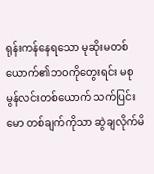ရုန်းကန်နေရသော မုဆိုးမတစ်ယောက်၏ဘဝကိုတွေးရင်း မစုမွန်လင်းတစ်ယောက် သက်ပြင်းမော တစ်ချက်ကိုသာ ဆွဲချလိုက်မိ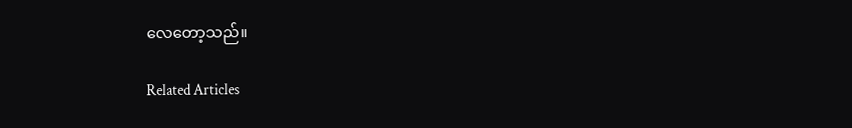လေတော့သည်။

Related Articles